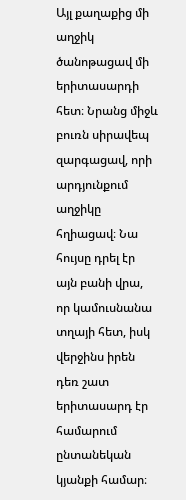Այլ քաղաքից մի աղջիկ ծանոթացավ մի երիտասարդի հետ։ Նրանց միջև բուռն սիրավեպ զարգացավ, որի արդյունքում աղջիկը հղիացավ։ Նա հույսը դրել էր այն բանի վրա, որ կամուսնանա տղայի հետ, իսկ վերջինս իրեն դեռ շատ երիտասարդ էր համարում ընտանեկան կյանքի համար։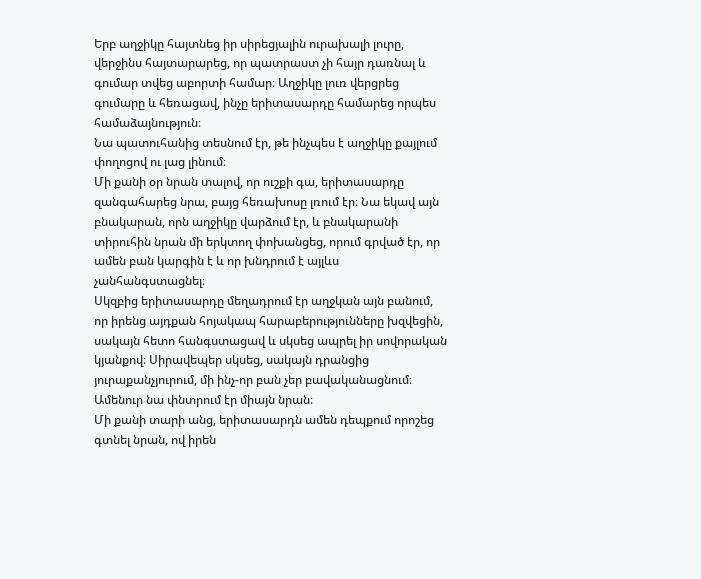Երբ աղջիկը հայտնեց իր սիրեցյալին ուրախալի լուրը, վերջինս հայտարարեց, որ պատրաստ չի հայր դառնալ և գումար տվեց աբորտի համար։ Աղջիկը լուռ վերցրեց գումարը և հեռացավ, ինչը երիտասարդը համարեց որպես համաձայնություն։
Նա պատուհանից տեսնում էր, թե ինչպես է աղջիկը քայլում փողոցով ու լաց լինում։
Մի քանի օր նրան տալով, որ ուշքի գա, երիտասարդը զանգահարեց նրա, բայց հեռախոսը լռում էր։ Նա եկավ այն բնակարան, որն աղջիկը վարձում էր, և բնակարանի տիրուհին նրան մի երկտող փոխանցեց, որում գրված էր, որ ամեն բան կարգին է և որ խնդրում է այլևս չանհանգստացնել։
Սկզբից երիտասարդը մեղադրում էր աղջկան այն բանում, որ իրենց այդքան հոյակապ հարաբերությունները խզվեցին, սակայն հետո հանգստացավ և սկսեց ապրել իր սովորական կյանքով։ Սիրավեպեր սկսեց, սակայն դրանցից յուրաքանչյուրում, մի ինչ-որ բան չեր բավականացնում։ Ամենուր նա փնտրում էր միայն նրան։
Մի քանի տարի անց, երիտասարդն ամեն դեպքում որոշեց գտնել նրան, ով իրեն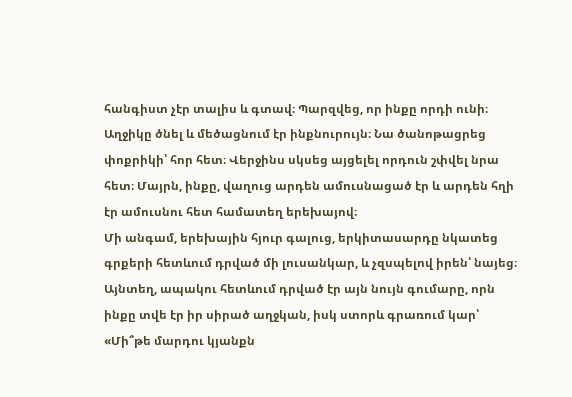հանգիստ չէր տալիս և գտավ։ Պարզվեց, որ ինքը որդի ունի։ Աղջիկը ծնել և մեծացնում էր ինքնուրույն։ Նա ծանոթացրեց փոքրիկի՝ հոր հետ։ Վերջինս սկսեց այցելել որդուն շփվել նրա հետ։ Մայրն, ինքը, վաղուց արդեն ամուսնացած էր և արդեն հղի էր ամուսնու հետ համատեղ երեխայով։
Մի անգամ, երեխային հյուր գալուց, երկիտասարդը նկատեց գրքերի հետևում դրված մի լուսանկար, և չզսպելով իրեն՝ նայեց։ Այնտեղ, ապակու հետևում դրված էր այն նույն գումարը, որն ինքը տվե էր իր սիրած աղջկան, իսկ ստորև գրառում կար՝ «Մի՞թե մարդու կյանքն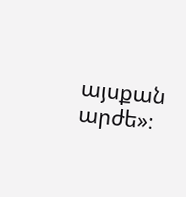այսքան արժե»։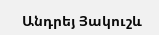Անդրեյ Յակուշև